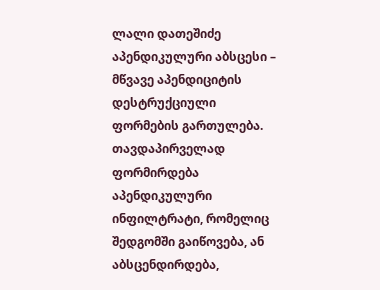ლალი დათეშიძე
აპენდიკულური აბსცესი – მწვავე აპენდიციტის დესტრუქციული ფორმების გართულება. თავდაპირველად ფორმირდება აპენდიკულური ინფილტრატი, რომელიც შედგომში გაიწოვება, ან აბსცენდირდება,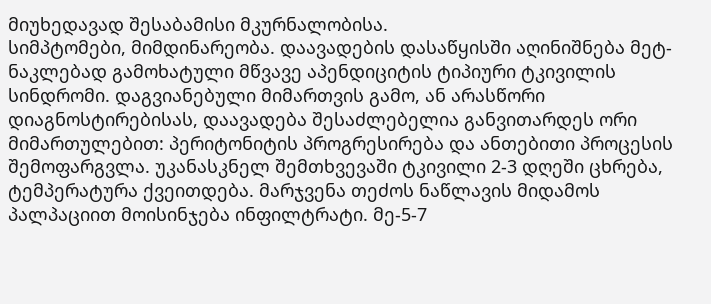მიუხედავად შესაბამისი მკურნალობისა.
სიმპტომები, მიმდინარეობა. დაავადების დასაწყისში აღინიშნება მეტ-ნაკლებად გამოხატული მწვავე აპენდიციტის ტიპიური ტკივილის სინდრომი. დაგვიანებული მიმართვის გამო, ან არასწორი დიაგნოსტირებისას, დაავადება შესაძლებელია განვითარდეს ორი მიმართულებით: პერიტონიტის პროგრესირება და ანთებითი პროცესის შემოფარგვლა. უკანასკნელ შემთხვევაში ტკივილი 2-3 დღეში ცხრება, ტემპერატურა ქვეითდება. მარჯვენა თეძოს ნაწლავის მიდამოს პალპაციით მოისინჯება ინფილტრატი. მე-5-7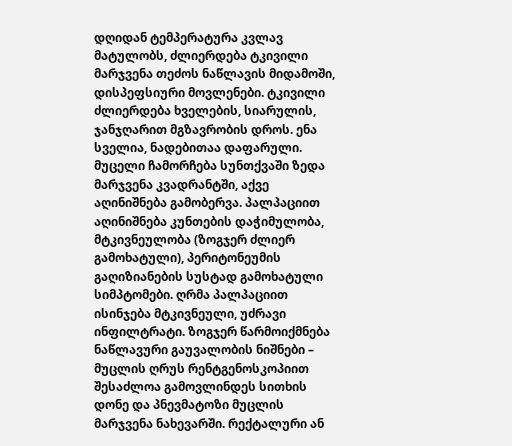დღიდან ტემპერატურა კვლავ მატულობს, ძლიერდება ტკივილი მარჯვენა თეძოს ნაწლავის მიდამოში, დისპეფსიური მოვლენები. ტკივილი ძლიერდება ხველების, სიარულის, ჯანჯღარით მგზავრობის დროს. ენა სველია, ნადებითაა დაფარული. მუცელი ჩამორჩება სუნთქვაში ზედა მარჯვენა კვადრანტში, აქვე აღინიშნება გამობერვა. პალპაციით აღინიშნება კუნთების დაჭიმულობა, მტკივნეულობა (ზოგჯერ ძლიერ გამოხატული), პერიტონეუმის გაღიზიანების სუსტად გამოხატული სიმპტომები. ღრმა პალპაციით ისინჯება მტკივნეული, უძრავი ინფილტრატი. ზოგჯერ წარმოიქმნება ნაწლავური გაუვალობის ნიშნები – მუცლის ღრუს რენტგენოსკოპიით შესაძლოა გამოვლინდეს სითხის დონე და პნევმატოზი მუცლის მარჯვენა ნახევარში. რექტალური ან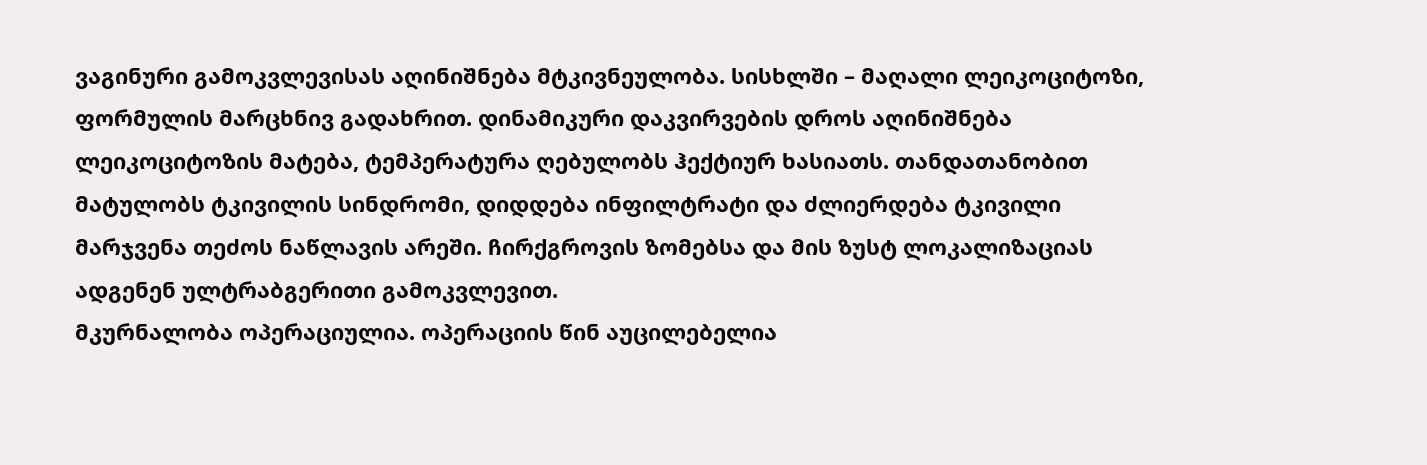ვაგინური გამოკვლევისას აღინიშნება მტკივნეულობა. სისხლში – მაღალი ლეიკოციტოზი, ფორმულის მარცხნივ გადახრით. დინამიკური დაკვირვების დროს აღინიშნება ლეიკოციტოზის მატება, ტემპერატურა ღებულობს ჰექტიურ ხასიათს. თანდათანობით მატულობს ტკივილის სინდრომი, დიდდება ინფილტრატი და ძლიერდება ტკივილი მარჯვენა თეძოს ნაწლავის არეში. ჩირქგროვის ზომებსა და მის ზუსტ ლოკალიზაციას ადგენენ ულტრაბგერითი გამოკვლევით.
მკურნალობა ოპერაციულია. ოპერაციის წინ აუცილებელია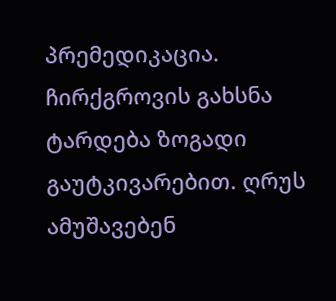პრემედიკაცია. ჩირქგროვის გახსნა ტარდება ზოგადი გაუტკივარებით. ღრუს ამუშავებენ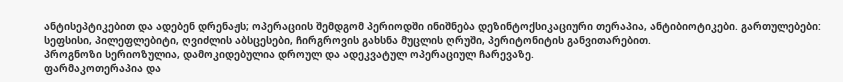ანტისეპტიკებით და ადებენ დრენაჟს; ოპერაციის შემდგომ პერიოდში ინიშნება დეზინტოქსიკაციური თერაპია, ანტიბიოტიკები. გართულებები: სეფსისი, პილეფლებიტი, ღვიძლის აბსცესები, ჩირგროვის გახსნა მუცლის ღრუში, პერიტონიტის განვითარებით.
პროგნოზი სერიოზულია, დამოკიდებულია დროულ და ადეკვატულ ოპერაციულ ჩარევაზე.
ფარმაკოთერაპია და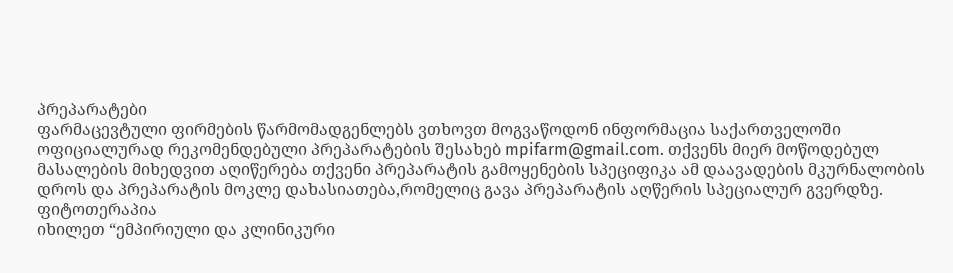პრეპარატები
ფარმაცევტული ფირმების წარმომადგენლებს ვთხოვთ მოგვაწოდონ ინფორმაცია საქართველოში ოფიციალურად რეკომენდებული პრეპარატების შესახებ mpifarm@gmail.com. თქვენს მიერ მოწოდებულ მასალების მიხედვით აღიწერება თქვენი პრეპარატის გამოყენების სპეციფიკა ამ დაავადების მკურნალობის დროს და პრეპარატის მოკლე დახასიათება,რომელიც გავა პრეპარატის აღწერის სპეციალურ გვერდზე.
ფიტოთერაპია
იხილეთ “ემპირიული და კლინიკური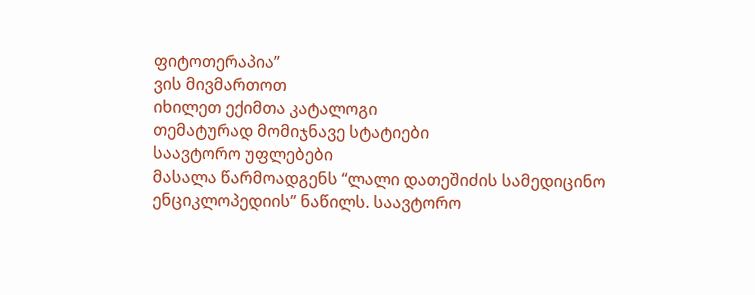ფიტოთერაპია”
ვის მივმართოთ
იხილეთ ექიმთა კატალოგი
თემატურად მომიჯნავე სტატიები
საავტორო უფლებები
მასალა წარმოადგენს “ლალი დათეშიძის სამედიცინო ენციკლოპედიის” ნაწილს. საავტორო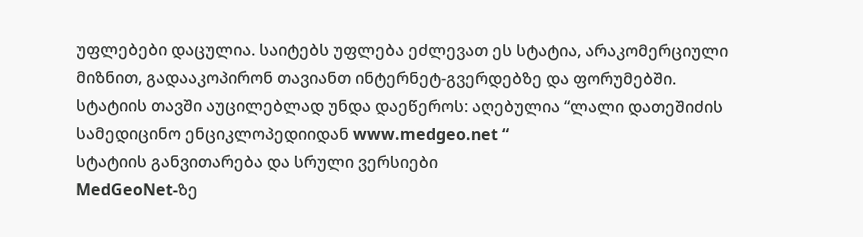უფლებები დაცულია. საიტებს უფლება ეძლევათ ეს სტატია, არაკომერციული მიზნით, გადააკოპირონ თავიანთ ინტერნეტ-გვერდებზე და ფორუმებში. სტატიის თავში აუცილებლად უნდა დაეწეროს: აღებულია “ლალი დათეშიძის სამედიცინო ენციკლოპედიიდან www.medgeo.net “
სტატიის განვითარება და სრული ვერსიები
MedGeoNet-ზე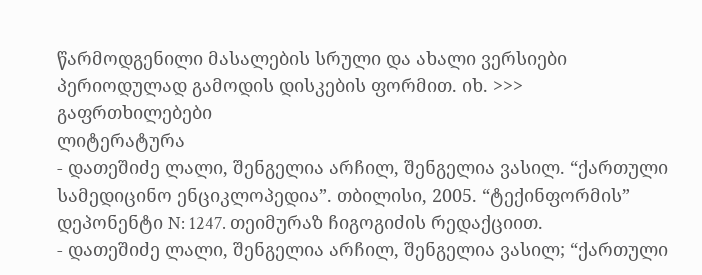წარმოდგენილი მასალების სრული და ახალი ვერსიები პერიოდულად გამოდის დისკების ფორმით. იხ. >>>
გაფრთხილებები
ლიტერატურა
- დათეშიძე ლალი, შენგელია არჩილ, შენგელია ვასილ. “ქართული სამედიცინო ენციკლოპედია”. თბილისი, 2005. “ტექინფორმის” დეპონენტი N: 1247. თეიმურაზ ჩიგოგიძის რედაქციით.
- დათეშიძე ლალი, შენგელია არჩილ, შენგელია ვასილ; “ქართული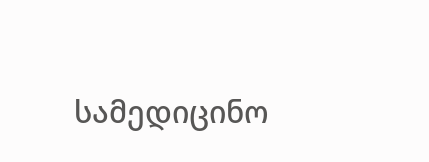სამედიცინო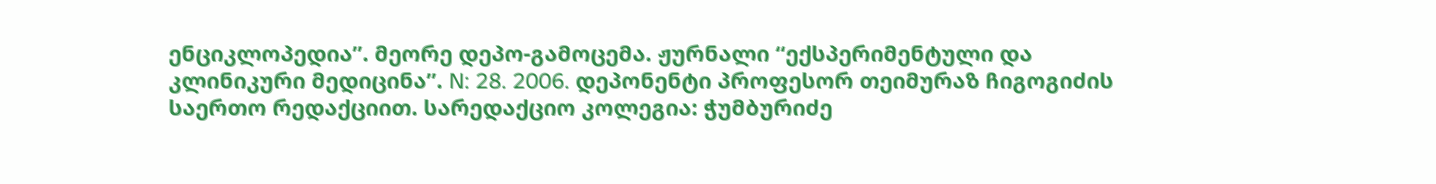ენციკლოპედია”. მეორე დეპო-გამოცემა. ჟურნალი “ექსპერიმენტული და კლინიკური მედიცინა”. N: 28. 2006. დეპონენტი პროფესორ თეიმურაზ ჩიგოგიძის საერთო რედაქციით. სარედაქციო კოლეგია: ჭუმბურიძე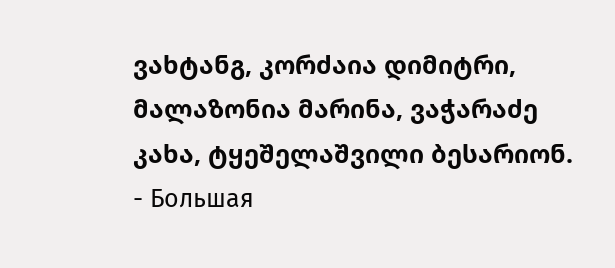ვახტანგ, კორძაია დიმიტრი, მალაზონია მარინა, ვაჭარაძე კახა, ტყეშელაშვილი ბესარიონ.
- Большая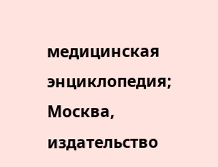медицинская энциклопедия; Москва, издательство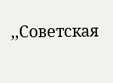,,Советская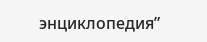энциклопедия”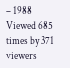– 1988
Viewed 685 times by 371 viewers